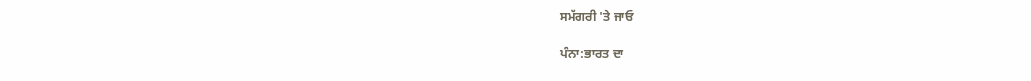ਸਮੱਗਰੀ 'ਤੇ ਜਾਓ

ਪੰਨਾ:ਭਾਰਤ ਦਾ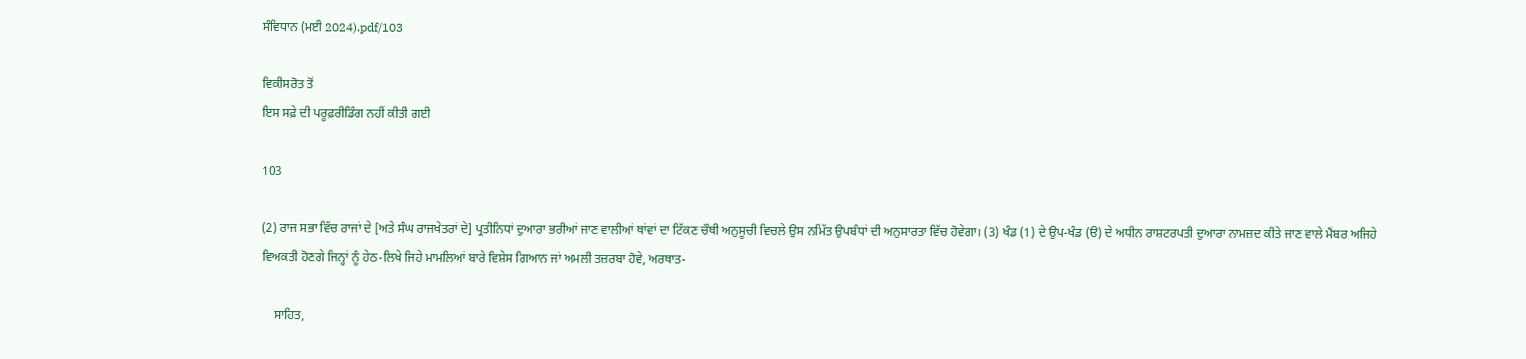ਸੰਵਿਧਾਨ (ਮਈ 2024).pdf/103

ਵਿਕੀਸਰੋਤ ਤੋਂ
ਇਸ ਸਫ਼ੇ ਦੀ ਪਰੂਫ਼ਰੀਡਿੰਗ ਨਹੀਂ ਕੀਤੀ ਗਈ

103

(2) ਰਾਜ ਸਭਾ ਵਿੱਚ ਰਾਜਾਂ ਦੇ [ਅਤੇ ਸੰਘ ਰਾਜਖੇਤਰਾਂ ਦੇ] ਪ੍ਰਤੀਨਿਧਾਂ ਦੁਆਰਾ ਭਰੀਆਂ ਜਾਣ ਵਾਲੀਆਂ ਥਾਂਵਾਂ ਦਾ ਟਿੱਕਣ ਚੌਥੀ ਅਨੁਸੂਚੀ ਵਿਚਲੇ ਉਸ ਨਮਿੱਤ ਉਪਬੰਧਾਂ ਦੀ ਅਨੁਸਾਰਤਾ ਵਿੱਚ ਹੋਵੇਗਾ। (3) ਖੰਡ (1) ਦੇ ਉਪ-ਖੰਡ (ੳ) ਦੇ ਅਧੀਨ ਰਾਸ਼ਟਰਪਤੀ ਦੁਆਰਾ ਨਾਮਜ਼ਦ ਕੀਤੇ ਜਾਣ ਵਾਲੇ ਮੈਂਬਰ ਅਜਿਹੇ ਵਿਅਕਤੀ ਹੋਣਗੇ ਜਿਨ੍ਹਾਂ ਨੂੰ ਹੇਠ-ਲਿਖੇ ਜਿਹੇ ਮਾਮਲਿਆਂ ਬਾਰੇ ਵਿਸ਼ੇਸ ਗਿਆਨ ਜਾਂ ਅਮਲੀ ਤਜ਼ਰਬਾ ਹੋਵੇ, ਅਰਥਾਤ-

    ਸਾਹਿਤ,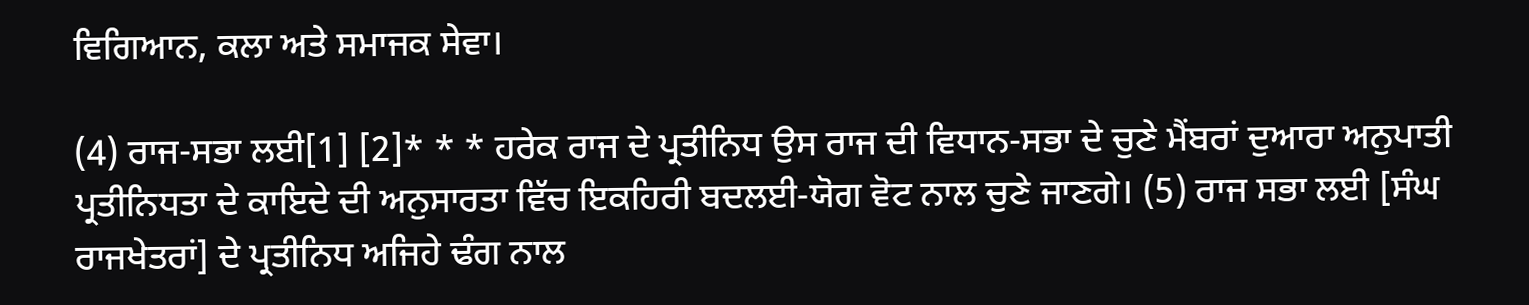ਵਿਗਿਆਨ, ਕਲਾ ਅਤੇ ਸਮਾਜਕ ਸੇਵਾ।

(4) ਰਾਜ-ਸਭਾ ਲਈ[1] [2]* * * ਹਰੇਕ ਰਾਜ ਦੇ ਪ੍ਰਤੀਨਿਧ ਉਸ ਰਾਜ ਦੀ ਵਿਧਾਨ-ਸਭਾ ਦੇ ਚੁਣੇ ਮੈਂਬਰਾਂ ਦੁਆਰਾ ਅਨੁਪਾਤੀ ਪ੍ਰਤੀਨਿਧਤਾ ਦੇ ਕਾਇਦੇ ਦੀ ਅਨੁਸਾਰਤਾ ਵਿੱਚ ਇਕਹਿਰੀ ਬਦਲਈ-ਯੋਗ ਵੋਟ ਨਾਲ ਚੁਣੇ ਜਾਣਗੇ। (5) ਰਾਜ ਸਭਾ ਲਈ [ਸੰਘ ਰਾਜਖੇਤਰਾਂ] ਦੇ ਪ੍ਰਤੀਨਿਧ ਅਜਿਹੇ ਢੰਗ ਨਾਲ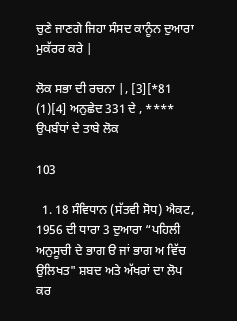ਚੁਣੇ ਜਾਣਗੇ ਜਿਹਾ ਸੰਸਦ ਕਾਨੂੰਨ ਦੁਆਰਾ ਮੁਕੱਰਰ ਕਰੇ |

ਲੋਕ ਸਭਾ ਦੀ ਰਚਨਾ |, [3][*81 (1)[4] ਅਨੁਛੇਦ 331 ਦੇ , **** ਉਪਬੰਧਾਂ ਦੇ ਤਾਬੇ ਲੋਕ

103

  1. 18 ਸੰਵਿਧਾਨ (ਸੱਤਵੀ ਸੋਧ) ਐਕਟ, 1956 ਦੀ ਧਾਰਾ 3 ਦੁਆਰਾ “ਪਹਿਲੀ ਅਨੁਸੂਚੀ ਦੇ ਭਾਗ ੳ ਜਾਂ ਭਾਗ ਅ ਵਿੱਚ ਉਲਿਖਤ" ਸ਼ਬਦ ਅਤੇ ਅੱਖਰਾਂ ਦਾ ਲੋਪ ਕਰ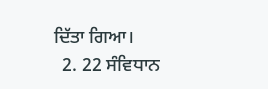ਦਿੱਤਾ ਗਿਆ।
  2. 22 ਸੰਵਿਧਾਨ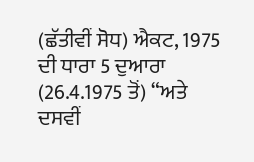(ਛੱਤੀਵੀਂ ਸੋਧ) ਐਕਟ, 1975 ਦੀ ਧਾਰਾ 5 ਦੁਆਰਾ (26.4.1975 ਤੋਂ) “ਅਤੇ ਦਸਵੀਂ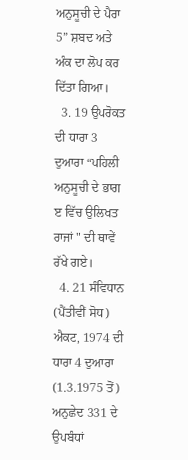ਅਨੁਸੂਚੀ ਦੇ ਪੈਰਾ 5” ਸ਼ਬਦ ਅਤੇ ਅੰਕ ਦਾ ਲੋਪ ਕਰ ਦਿੱਤਾ ਗਿਆ।
  3. 19 ਉਪਰੋਕਤ ਦੀ ਧਾਰਾ 3 ਦੁਆਰਾ “ਪਹਿਲੀ ਅਨੁਸੂਚੀ ਦੇ ਭਾਗ ੲ ਵਿੱਚ ਉਲਿਖਤ ਰਾਜਾਂ " ਦੀ ਥਾਵੇਂ ਰੱਖੇ ਗਏ।
  4. 21 ਸੰਵਿਧਾਨ (ਪੈਂਤੀਵੀਂ ਸੋਧ) ਐਕਟ, 1974 ਦੀ ਧਾਰਾ 4 ਦੁਆਰਾ (1.3.1975 ਤੋਂ) ਅਨੁਛੇਦ 331 ਦੇ ਉਪਬੰਧਾਂ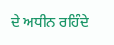ਦੇ ਅਧੀਨ ਰਹਿੰਦੇ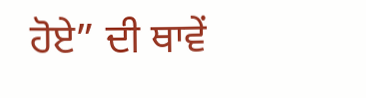ਹੋਏ” ਦੀ ਥਾਵੇਂ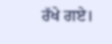ਰੱਖੇ ਗਏ।